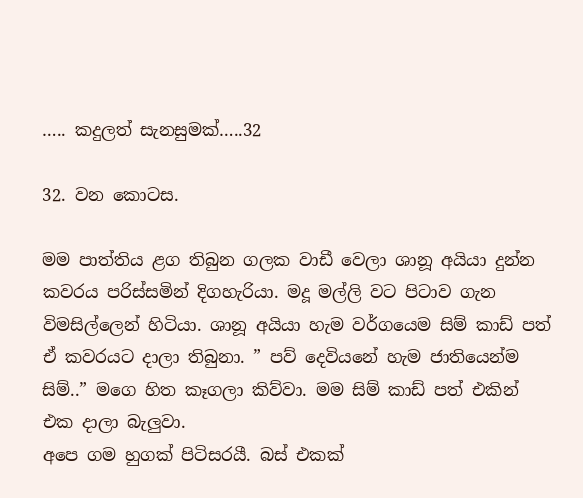….. කදුලත් සැනසුමක්…..32

32. වන කොටස.

මම පාත්තිය ළග තිබුන ගලක වාඩී වෙලා ශානූ අයියා දුන්න කවරය පරිස්සමින් දිගහැරියා. මදූ මල්ලි වට පිටාව ගැන විමසිල්ලෙන් හිටියා. ශානූ අයියා හැම වර්ගයෙම සිම් කාඩ් පත් ඒ කවරයට දාලා තිබුනා. ” පව් දෙවියනේ හැම ජාතියෙන්ම සිම්..” මගෙ හිත කෑගලා කිව්වා. මම සිම් කාඩ් පත් එකින් එක දාලා බැලුවා.
අපෙ ගම හුගක් පිටිසරයී. බස් එකක්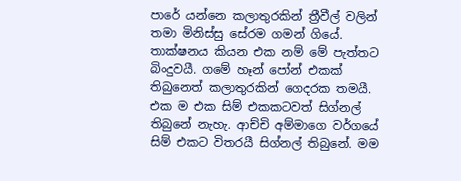පාරේ යන්නෙ කලාතුරකින් ත්‍රීවීල් වලින් තමා මිනිස්සු සේරම ගමන් ගියේ. තාක්ෂනය කියන එක නම් මේ පැත්තට බිංදුවයී. ගමේ හෑන් පෝන් එකක් තිබුනෙත් කලාතුරකින් ගෙදරක තමයී.
එක ම එක සිම් එකකටවත් සිග්නල් තිබුනේ නැහැ. ආච්චි අම්මාගෙ වර්ගයේ සිම් එකට විතරයී සිග්නල් තිබුනේ. මම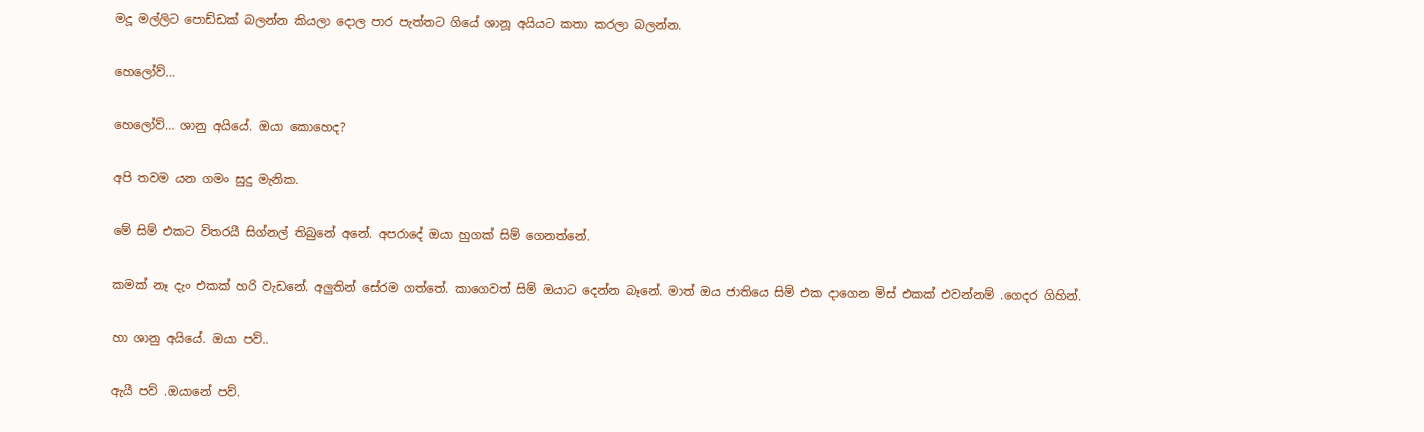මදූ මල්ලිට පොඩ්ඩක් බලන්න කියලා දොල පාර පැත්තට ගියේ ශානූ අයියට කතා කරලා බලන්න.

හෙලෝව්…

හෙලෝව්… ශානු අයියේ. ඔයා කොහෙද?

අපි තවම යන ගමං සුදු මැනික.

මේ සිම් එකට විතරයී සිග්නල් තිබුනේ අනේ. අපරාදේ ඔයා හුගක් සිම් ගෙනත්නේ.

කමක් නෑ දැං එකක් හරි වැඩනේ. අලුතින් සේරම ගත්තේ. කාගෙවත් සිම් ඔයාට දෙන්න බෑනේ. මාත් ඔය ජාතියෙ සිම් එක දාගෙන මිස් එකක් එවන්නම් .ගෙදර ගිහින්.

හා ශානු අයියේ. ඔයා පව්..

ඇයී පව් .ඔයානේ පව්.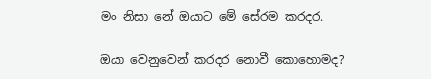මං නිසා නේ ඔයාට මේ සේරම කරදර.

ඔයා වෙනුවෙන් කරදර නොවී කොහොමද?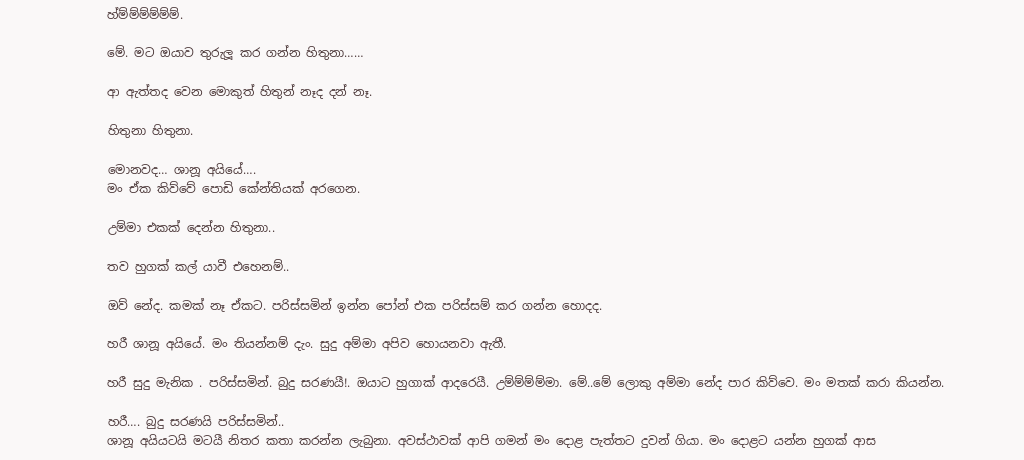හ්ම්ම්ම්ම්ම්ම්.

මේ. මට ඔයාව තුරුලූ කර ගන්න හිතුනා……

ආ ඇත්තද වෙන මොකුත් හිතුන් නෑද දන් නෑ.

හිතුනා හිතුනා.

මොනවද… ශානූ අයියේ….
මං ඒක කිව්වේ පොඩි කේන්තියක් අරගෙන.

උම්මා එකක් දෙන්න හිතුනා..

තව හුගක් කල් යාවී එහෙනම්..

ඔව් නේද. කමක් නෑ ඒකට. පරිස්සමින් ඉන්න පෝන් එක පරිස්සම් කර ගන්න හොදද.

හරී ශානූ අයියේ. මං තියන්නම් දැං. සුදු අම්මා අපිව හොයනවා ඇතී.

හරී සුදු මැනික . පරිස්සමින්. බුදු සරණයී!. ඔයාට හුගාක් ආදරෙයී. උම්ම්ම්ම්මා. මේ..මේ ලොකු අම්මා නේද පාර කිව්වෙ. මං මතක් කරා කියන්න.

හරී…. බුදු සරණයි පරිස්සමින්..
ශානූ අයියටයි මටයී නිතර කතා කරන්න ලැබුනා. අවස්ථාවක් ආපි ගමන් මං දොළ පැත්තට දුවන් ගියා. මං දොළට යන්න හුගක් ආස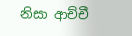නිසා ආච්චී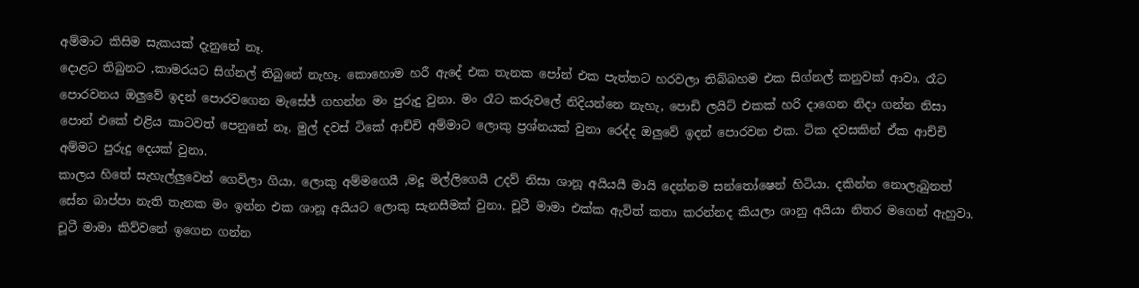අම්මාට කිසිම සැකයක් දැනුනේ නෑ.
දොළට තිබුනට ,කාමරයට සිග්නල් තිබුනේ නැහෑ. කොහොම හරී ඇදේ එක තැනක පෝන් එක පැත්තට හරවලා තිබ්බහම එක සිග්නල් කනුවක් ආවා. රෑට පොරවනය ඔලුවේ ඉදන් පොරවගෙන මැසේජ් ගහන්න මං පුරුදු වුනා. මං රෑට කරුවලේ නිදියන්නෙ නැහැ, පොඩි ලයිට් එකක් හරි දාගෙන නිදා ගන්න නිසා පොන් එකේ එළිය කාටවත් පෙනුනේ නෑ. මුල් දවස් ටිකේ ආච්චි අම්මාට ලොකු ප්‍රශ්නයක් වුනා රෙද්ද ඔලුවේ ඉදන් පොරවන එක. ටික දවසකින් ඒක ආච්චි අම්මට පුරුදු දෙයක් වුනා.
කාලය හිතේ සැහැල්ලුවෙන් ගෙවිලා ගියා. ලොකු අම්මගෙයී ,මදූ මල්ලිගෙයී උදව් නිසා ශානූ අයියයී මායි දෙන්නම සන්තෝෂෙන් හිටියා. දකින්න නොලැබුනත් සේන බාප්පා නැති තැනක මං ඉන්න එක ශානූ අයියට ලොකු සැනසීමක් වුනා. චූටී මාමා එක්ක ඇවිත් කතා කරන්නද කියලා ශානු අයියා නිතර මගෙන් ඇහුවා. චූටී මාමා කිව්වනේ ඉගෙන ගන්න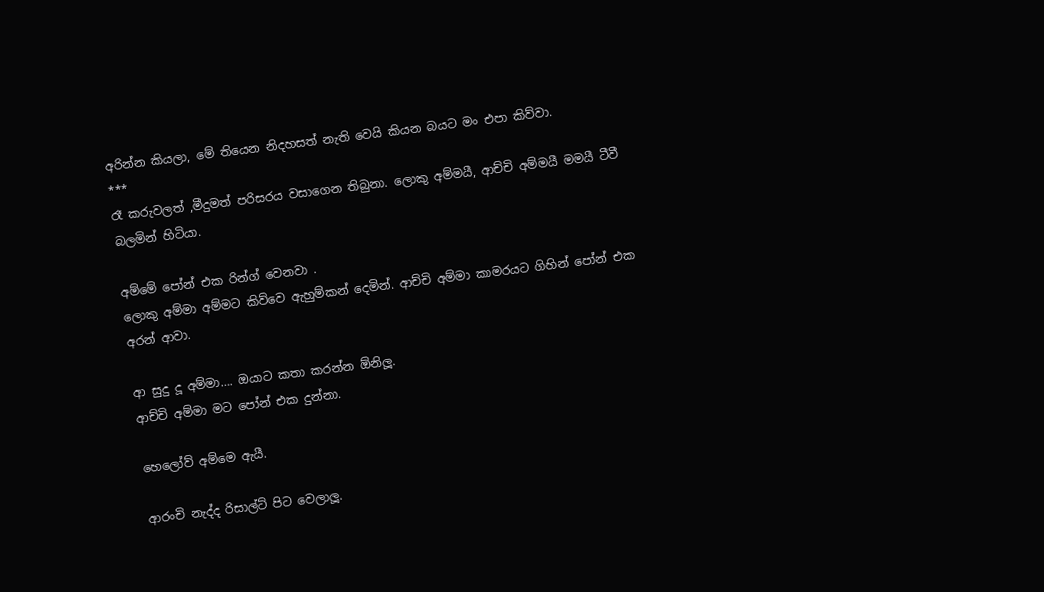අරින්න කියලා, මේ තියෙන නිදහසත් නැති වෙයි කියන බයට මං එපා කිව්වා.
***
රෑ කරුවලත් ,මීදුමත් පරිසරය වසාගෙන තිබුනා. ලොකු අම්මයී, ආච්චි අම්මයී මමයී ටීවී බලමින් හිටියා.

අම්මේ පෝන් එක රින්ග් වෙනවා .
ලොකු අම්මා අම්මට කිව්වෙ ඇහුම්කන් දෙමින්. ආච්චි අම්මා කාමරයට ගිහින් පෝන් එක අරන් ආවා.

ආ සුදු දූ අම්මා…. ඔයාට කතා කරන්න ඕනිලූ.
ආච්චි අම්මා මට පෝන් එක දුන්නා.

හෙලෝව් අම්මෙ ඇයී.

ආරංචි නැද්ද රිසාල්ට් පිට වෙලාලූ.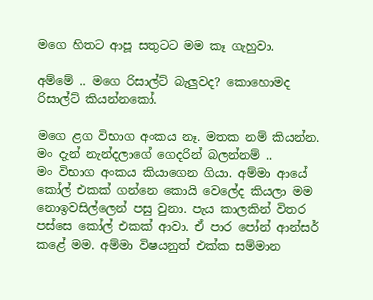මගෙ හිතට ආපූ සතුටට මම කෑ ගැහුවා.

අම්මේ .. මගෙ රිසාල්ට් බැලුවද? කොහොමද රිසාල්ට් කියන්නකෝ.

මගෙ ළග විභාග අංකය නෑ. මතක නම් කියන්න. මං දැන් නැන්දලාගේ ගෙදරින් බලන්නම් ..
මං විභාග අංකය කියාගෙන ගියා. අම්මා ආයේ කෝල් එකක් ගන්නෙ කොයි වෙලේද කියලා මම නොඉවසිල්ලෙන් පසු වුනා. පැය කාලකින් විතර පස්සෙ කෝල් එකක් ආවා. ඒ පාර පෝන් ආන්සර් කළේ මම. අම්මා විෂයනුත් එක්ක සම්මාන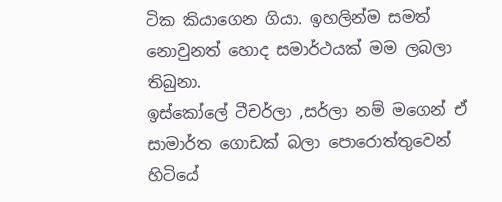ටික කියාගෙන ගියා. ඉහලින්ම සමත් නොවුනත් හොද සමාර්ථයක් මම ලබලා තිබුනා.
ඉස්කෝලේ ටීචර්ලා ,සර්ලා නම් මගෙන් ඒ සාමාර්ත ගොඩක් බලා පොරොත්තුවෙන් හිටියේ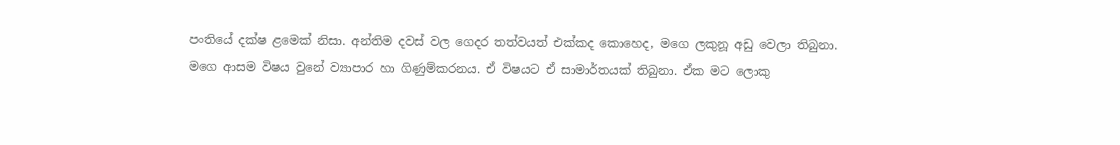පංතියේ දක්ෂ ළමෙක් නිසා. අන්තිම දවස් වල ගෙදර තත්වයත් එක්කද කොහෙද, මගෙ ලකුනූ අඩු වෙලා තිබුනා.
මගෙ ආසම විෂය වුනේ ව්‍යාපාර හා ගිණුම්කරනය. ඒ විෂයට ඒ සාමාර්තයක් තිබුනා. ඒක මට ලොකු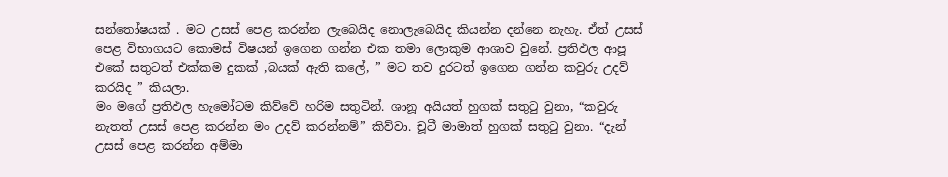සන්තෝෂයක් . මට උසස් පෙළ කරන්න ලැබෙයිද නොලැබෙයිද කියන්න දන්නෙ නැහැ. ඒත් උසස් පෙළ විභාගයට කොමස් විෂයන් ඉගෙන ගන්න එක තමා ලොකුම ආශාව වුනේ. ප්‍රතිඵල ආපූ එකේ සතුටත් එක්කම දුකක් ,බයක් ඇති කලේ, ” මට තව දුරටත් ඉගෙන ගන්න කවුරු උදව් කරයිද ” කියලා.
මං මගේ ප්‍රතිඵල හැමෝටම කිව්වේ හරිම සතුටින්. ශානූ අයියත් හුගක් සතුටු වුනා, “කවුරු නැතත් උසස් පෙළ කරන්න මං උදව් කරන්නම්” කිව්වා. චූටී මාමාත් හුගක් සතුටු වුනා. “දැන් උසස් පෙළ කරන්න අම්මා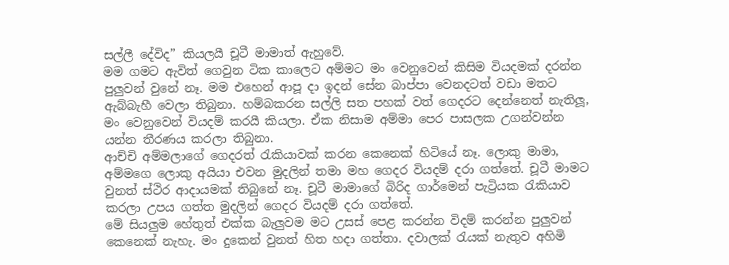සල්ලී දේවිද” කියලයී චූටී මාමාත් ඇහුවේ.
මම ගමට ඇවිත් ගෙවුන ටික කාලෙට අම්මට මං වෙනුවෙන් කිසිම වියදමක් දරන්න පුලුවන් වුනේ නෑ. මම එහෙන් ආපූ දා ඉදන් සේන බාප්පා වෙනදටත් වඩා මතට ඇබ්බැහී වෙලා තිබුනා. හම්බකරන සල්ලි සත පහක් වත් ගෙදරට දෙන්නෙත් නැතිලූ, මං වෙනුවෙන් වියදම් කරයී කියලා. ඒක නිසාම අම්මා පෙර පාසලක උගන්වන්න යන්න තීරණය කරලා තිබුනා.
ආච්චි අම්මලාගේ ගෙදරත් රැකියාවක් කරන කෙනෙක් හිටියේ නෑ. ලොකු මාමා, අම්මගෙ ලොකු අයියා එවන මුදලින් තමා මහ ගෙදර වියදම් දරා ගත්තේ. චූටී මාමට වුනත් ස්ථිර ආදායමක් තිබුනේ නෑ. චූටී මාමාගේ බිරිද ගාර්මෙන් පැට්‍රියක රැකියාව කරලා උපය ගත්ත මුදලින් ගෙදර වියදම් දරා ගත්තේ.
මේ සියලුම හේතුත් එක්ක බැලුවම මට උසස් පෙළ කරන්න විදම් කරන්න පුලුවන් කෙනෙක් නැහැ. මං දුකෙන් වුනත් හිත හදා ගත්තා. දවාලක් රැයක් නැතුව අහිමි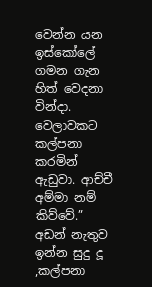වෙන්න යන ඉස්කෝලේ ගමන ගැන හිත් වෙදනා වින්දා. වෙලාවකට කල්පනා කරමින් ඇඩුවා. ආච්චී අම්මා නම් කිව්වේ.” අඩන් නැතුව ඉන්න සුදු දූ ,කල්පනා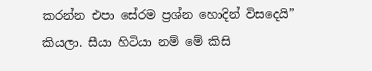කරන්න එපා සේරම ප්‍රශ්න හොදින් විසදෙයි” කියලා. සීයා හිටියා නම් මේ කිසි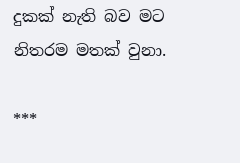දුකක් නැති බව මට නිතරම මතක් වුනා.

***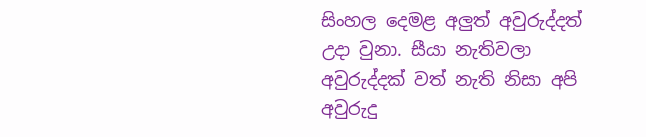සිංහල දෙමළ අලුත් අවුරුද්දත් උදා වුනා. සීයා නැතිවලා අවුරුද්දක් වත් නැති නිසා අපි අවුරුදු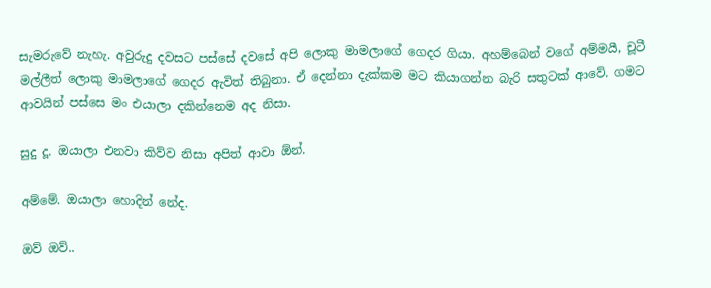සැමරුවේ නැහැ. අවුරුදු දවසට පස්සේ දවසේ අපි ලොකු මාමලාගේ ගෙදර ගියා. අහම්බෙන් වගේ අම්මයී, චූටී මල්ලීත් ලොකු මාමලාගේ ගෙදර ඇවිත් තිබුනා. ඒ දෙන්නා දැක්කම මට කියාගන්න බැරි සතුටක් ආවේ. ගමට ආවයින් පස්සෙ මං එයාලා දකින්නෙම අද නිසා.

සුදු දූ. ඔයාලා එනවා කිව්ව නිසා අපිත් ආවා ඕන්.

අම්මේ. ඔයාලා හොදින් නේද.

ඔව් ඔව්..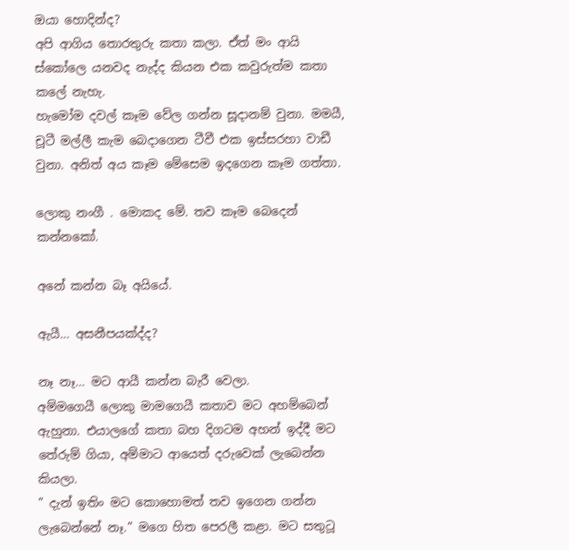ඔයා හොදින්ද?
අපි ආගිය තොරතුරු කතා කලා. ඒත් මං ආයි ස්කෝලෙ යනවද නැද්ද කියන එක කවුරුත්ම කතා කලේ නැහැ.
හැමෝම දවල් කෑම වේල ගන්න සූදානම් වුනා. මමයී, චූටී මල්ලී කැම බෙදාගෙන ටීවී එක ඉස්සරහා වාඩී වුනා. අනිත් අය කෑම මේසෙම ඉදගෙන කෑම ගත්තා.

ලොකු නංගී . මොකද මේ. තව කෑම බෙදෙන් කන්නකෝ.

අනේ කන්න බෑ අයියේ.

ඇයී… අසනීපයක්ද්ද?

නෑ නෑ… මට ආයී කන්න බැරී වෙලා.
අම්මගෙයී ලොකු මාමගෙයී කතාව මට අහම්බෙන් ඇහුනා. එයාලගේ කතා බහ දිගටම අහන් ඉද්දී මට තේරුම් ගියා, අම්මාට ආයෙත් දරුවෙක් ලැබෙන්න කියලා.
” දැන් ඉතිං මට කොහොමත් තව ඉගෙන ගන්න ලැබෙන්නේ නෑ.” මගෙ හිත පෙරලී කළා. මට සතුටූ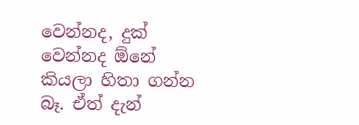වෙන්නද, දුක් වෙන්නද ඕනේ කියලා හිතා ගන්න බෑ. ඒත් දැන්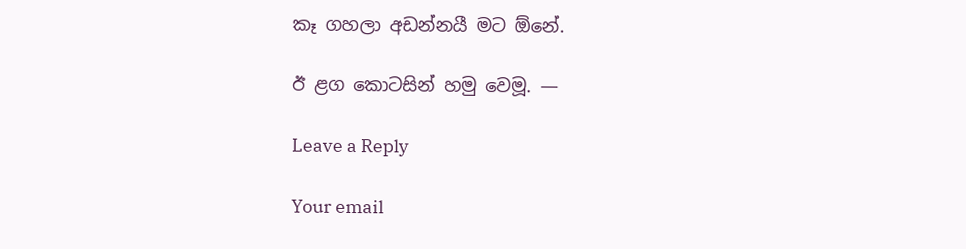කෑ ගහලා අඩන්නයී මට ඕනේ.

ඊ ළග කොටසින් හමු වෙමූ. —

Leave a Reply

Your email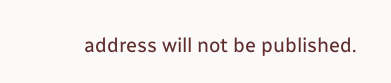address will not be published.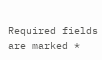Required fields are marked *